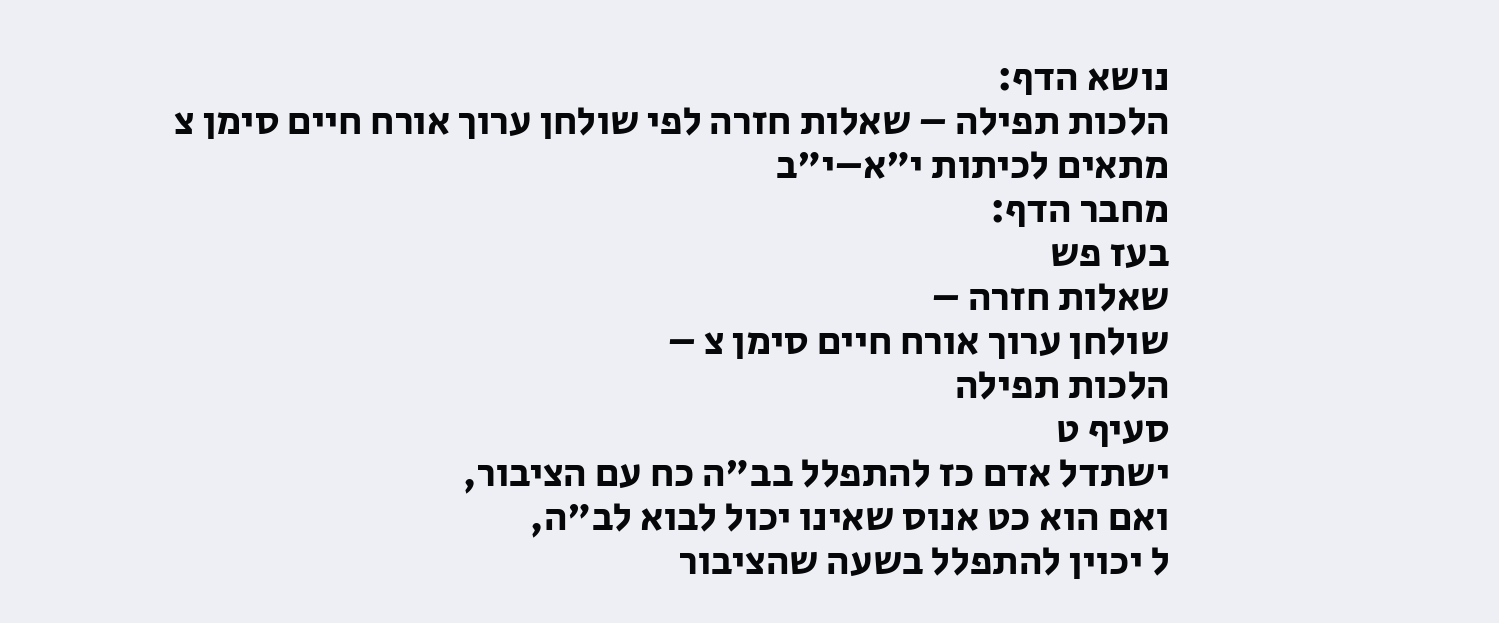נושא הדף:
הלכות תפילה – שאלות חזרה לפי שולחן ערוך אורח חיים סימן צ
מתאים לכיתות י"א–י"ב
מחבר הדף:
בעז פש
שאלות חזרה –
שולחן ערוך אורח חיים סימן צ –
הלכות תפילה
סעיף ט
ישתדל אדם כז להתפלל בב"ה כח עם הציבור,
ואם הוא כט אנוס שאינו יכול לבוא לב"ה,
ל יכוין להתפלל בשעה שהציבור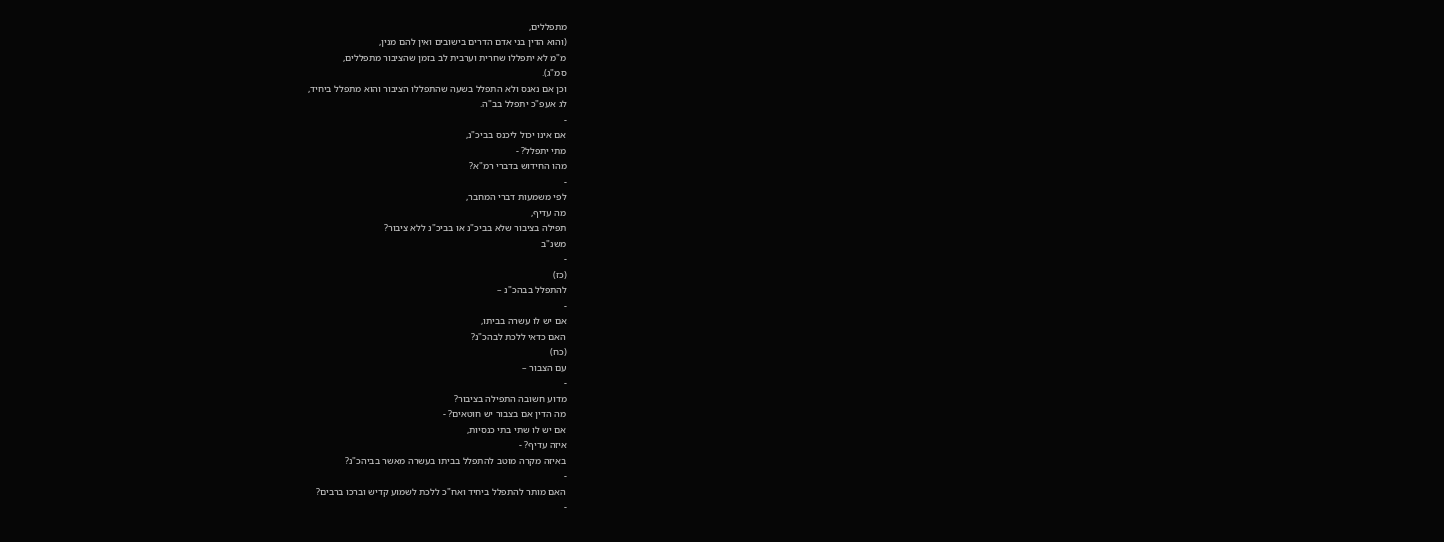מתפללים,
(והוא הדין בני אדם הדרים בישובים ואין להם מנין,
מ"מ לא יתפללו שחרית וערבית לב בזמן שהציבור מתפללים,
סמ"ג).
וכן אם נאנס ולא התפלל בשעה שהתפללו הציבור והוא מתפלל ביחיד,
לג אעפ"כ יתפלל בב"ה.
-
אם אינו יכול ליכנס בביכ"נ,
מתי יתפלל? -
מהו החידוש בדברי רמ"א?
-
לפי משמעות דברי המחבר,
מה עדיף,
תפילה בציבור שלא בביכ"נ או בביכ"נ ללא ציבור?
משנ"ב
-
(כז)
להתפלל בבהכ"נ –
-
אם יש לו עשרה בביתו,
האם כדאי ללכת לבהכ"נ?
(כח)
עם הצבור –
-
מדוע חשובה התפילה בציבור?
מה הדין אם בצבור יש חוטאים? -
אם יש לו שתי בתי כנסיות,
איזה עדיף? -
באיזה מקרה מוטב להתפלל בביתו בעשרה מאשר בביהכ"נ?
-
האם מותר להתפלל ביחיד ואח"כ ללכת לשמוע קדיש וברכו ברבים?
-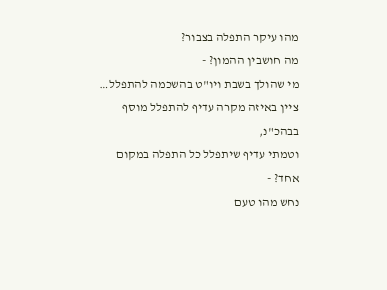מהו עיקר התפלה בצבור?
מה חושבין ההמון? -
מי שהולך בשבת ויו"ט בהשכמה להתפלל…
ציין באיזה מקרה עדיף להתפלל מוסף בבהכ"נ,
וטמתי עדיף שיתפלל כל התפלה במקום אחד? -
נחש מהו טעם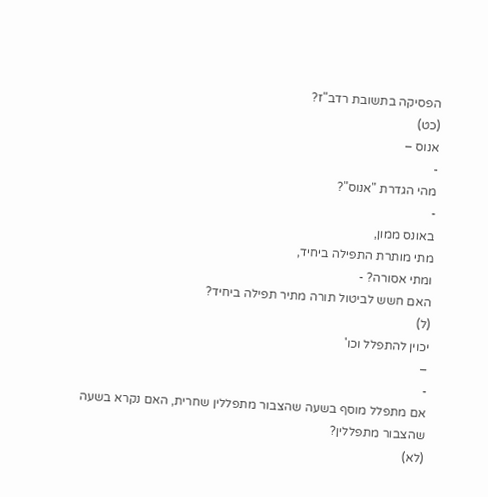הפסיקה בתשובת רדב"ז?
(כט)
אנוס –
-
מהי הגדרת "אנוס"?
-
באונס ממון,
מתי מותרת התפילה ביחיד,
ומתי אסורה? -
האם חשש לביטול תורה מתיר תפילה ביחיד?
(ל)
יכוין להתפלל וכו'
–
-
אם מתפלל מוסף בשעה שהצבור מתפללין שחרית, האם נקרא בשעה שהצבור מתפללין?
(לא)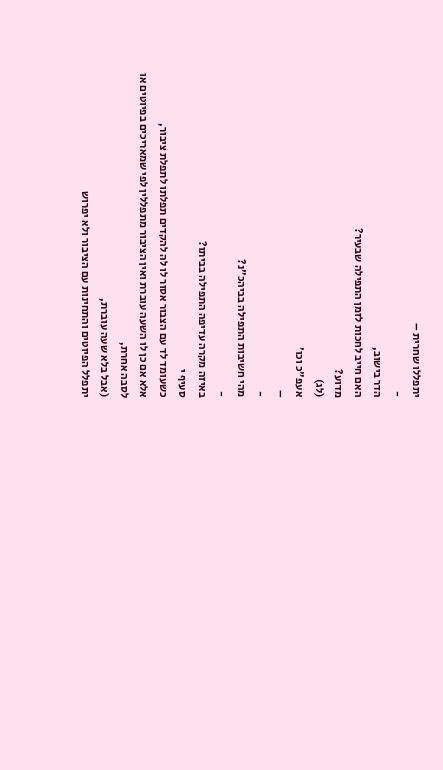יתפללו שחרית –
-
הדר בישוב,
האם חייב לחכות לזמן התפילה שבעיר?
מדוע?
(לג)
אעפ"כ וכו'
–
-
מהי חשיבות התפילה בביהכ"נ?
-
באיזה מקרה עדיפה התפילה בביתו?
סעיף י
כשעומד לד עם הצבור אסור לו לה להקדים תפלתו לתפלת ציבור,
אלא אם כן לו השעה עוברת ואין הציבור מתפללין לפי שמאריכים בפיוטים או לסבה אחרת,
(אבל בלא שעה עוברת,
יתפלל הפיוטים והתחינות עם הציבור ולא יפרוש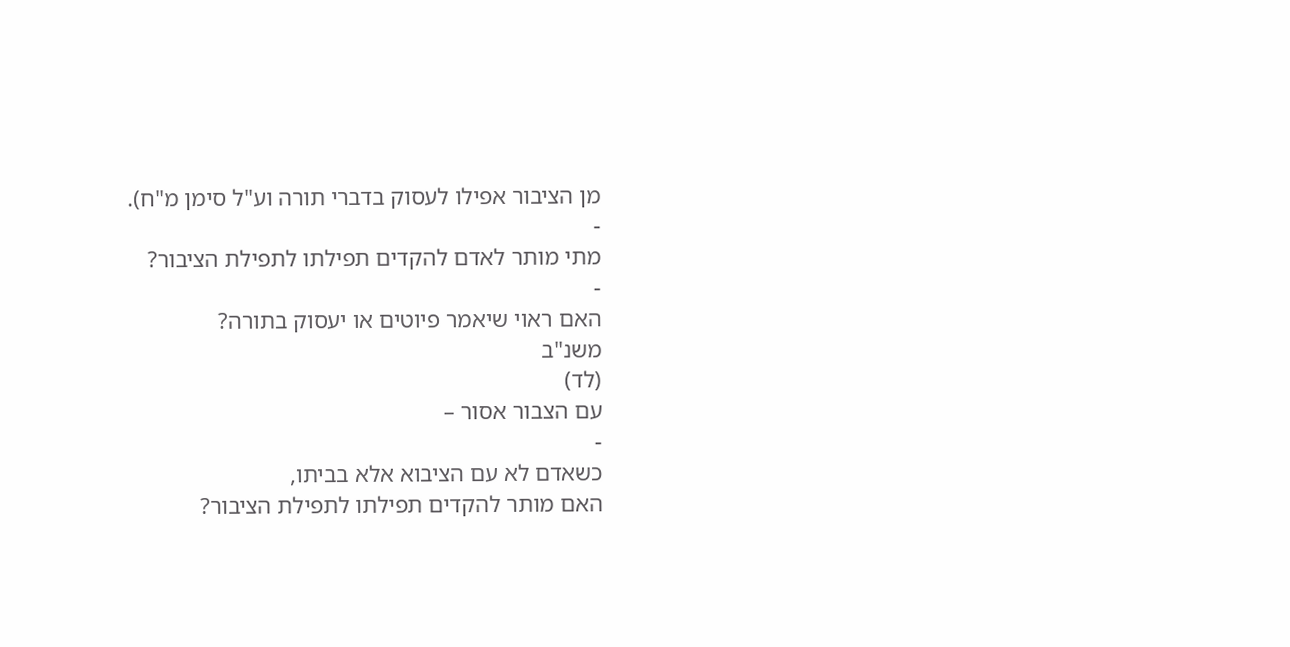מן הציבור אפילו לעסוק בדברי תורה וע"ל סימן מ"ח).
-
מתי מותר לאדם להקדים תפילתו לתפילת הציבור?
-
האם ראוי שיאמר פיוטים או יעסוק בתורה?
משנ"ב
(לד)
עם הצבור אסור –
-
כשאדם לא עם הציבוא אלא בביתו,
האם מותר להקדים תפילתו לתפילת הציבור?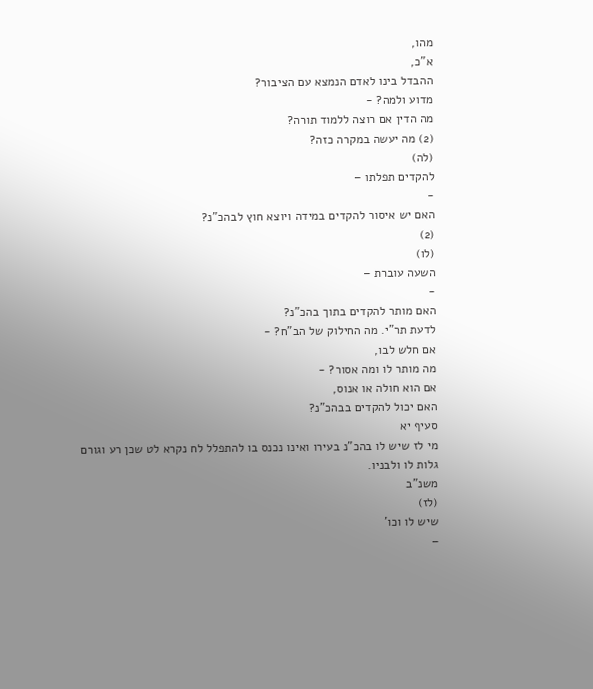מהו,
א"כ,
ההבדל בינו לאדם הנמצא עם הציבור?
מדוע ולמה? -
מה הדין אם רוצה ללמוד תורה?
(2) מה יעשה במקרה כזה?
(לה)
להקדים תפלתו –
-
האם יש איסור להקדים במידה ויוצא חוץ לבהכ"נ?
(2)
(לו)
השעה עוברת –
-
האם מותר להקדים בתוך בהכ"נ?
לדעת תר"י. מה החילוק של הב"ח? -
אם חלש לבו,
מה מותר לו ומה אסור? -
אם הוא חולה או אנוס,
האם יכול להקדים בבהכ"נ?
סעיף יא
מי לז שיש לו בהכ"נ בעירו ואינו נכנס בו להתפלל לח נקרא לט שכן רע וגורם גלות לו ולבניו.
משנ"ב
(לז)
שיש לו וכו'
–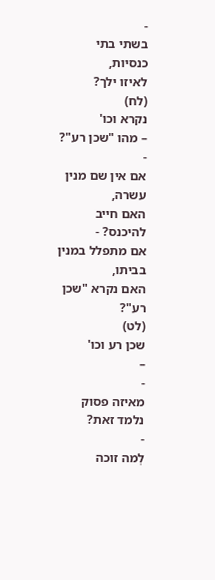-
בשתי בתי כנסיות,
לאיזו ילך?
(לח)
נקרא וכו'
– מהו "שכן רע"?
-
אם אין שם מנין עשרה,
האם חייב להיכנס? -
אם מתפלל במנין בביתו,
האם נקרא "שכן רע"?
(לט)
שכן רע וכו'
–
-
מאיזה פסוק נלמד זאת?
-
לְמה זוכה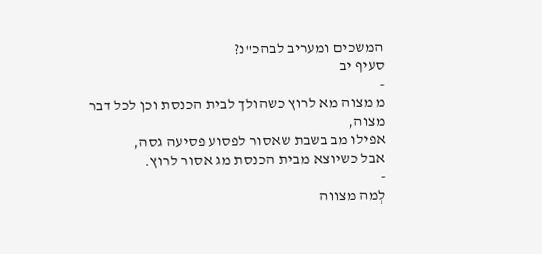המשכים ומעריב לבהכ"נ?
סעיף יב
-
מ מצוה מא לרוץ כשהולך לבית הכנסת וכן לכל דבר מצוה,
אפילו מב בשבת שאסור לפסוע פסיעה גסה,
אבל כשיוצא מבית הכנסת מג אסור לרוץ.
-
לְמה מצווה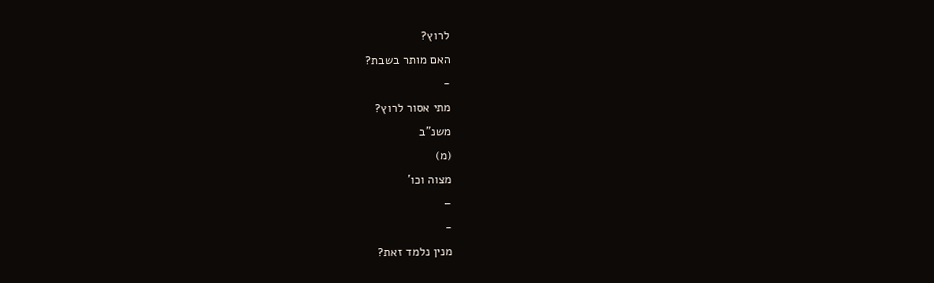לרוץ?
האם מותר בשבת?
-
מתי אסור לרוץ?
משנ"ב
(מ)
מצוה וכו'
–
-
מנין נלמד זאת?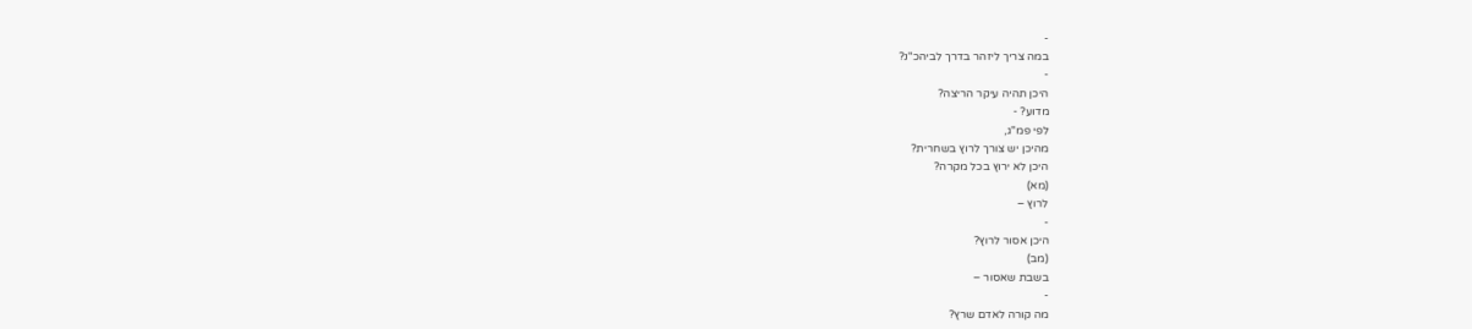-
במה צריך ליזהר בדרך לביהכ"נ?
-
היכן תהיה עיקר הריצה?
מדוע? -
לפי פמ"ג,
מהיכן יש צורך לרוץ בשחרית?
היכן לא ירוץ בכל מקרה?
(מא)
לרוץ –
-
היכן אסור לרוץ?
(מב)
בשבת שאסור –
-
מה קורה לאדם שרץ?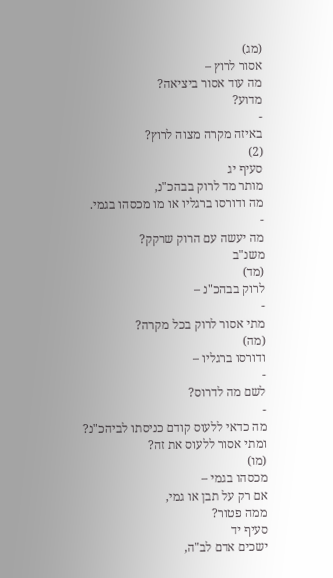(מג)
אסור לרוץ –
מה עוד אסור ביציאה?
מדוע?
-
באיזה מקרה מצוה לרוץ?
(2)
סעיף יג
מותר מד לרוק בבהכ"נ,
מה ודורסו ברגליו או מו מכסהו בגמי.
-
מה יעשה עם הרוק שרקק?
משנ"ב
(מד)
לרוק בבהכ"נ –
-
מתי אסור לרוק בכל מקרה?
(מה)
ודורסו ברגליו –
-
לשם מה לדרוס?
-
מה כדאי ללעוס קודם כניסתו לביהכ"נ?
ומתי אסור ללעוס את זה?
(מו)
מכסהו בגמי –
אם רק על תבן או גמי,
ממה פטור?
סעיף יד
ישכים אדם לב"ה,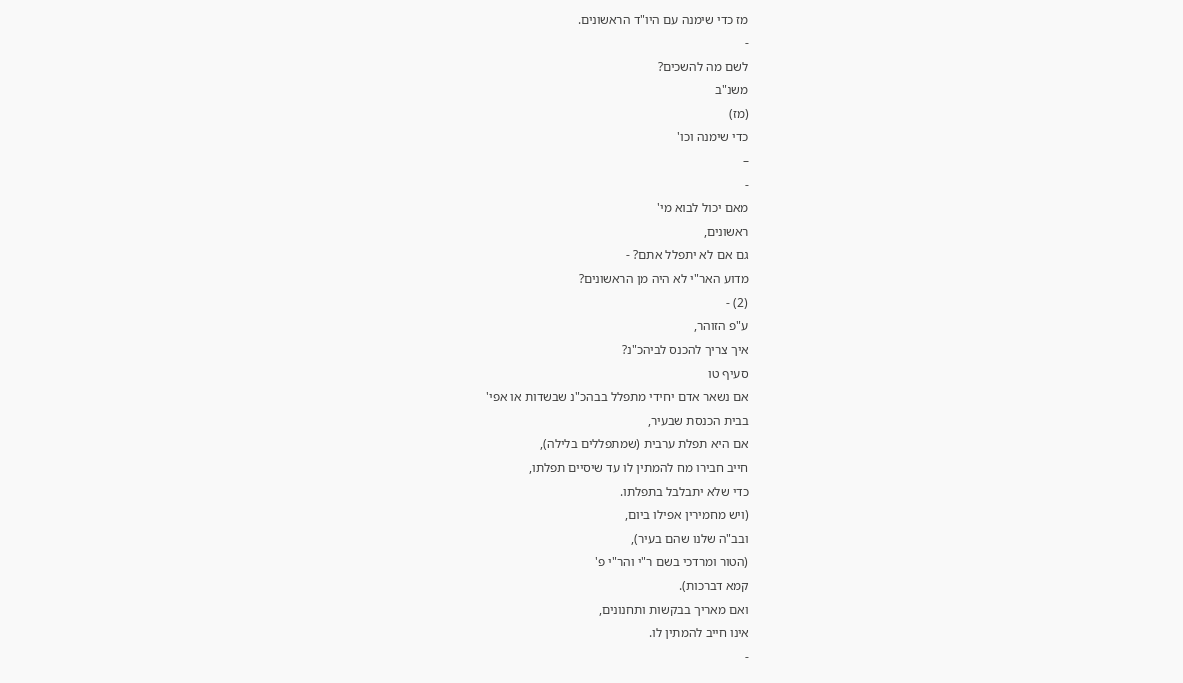מז כדי שימנה עם היו"ד הראשונים.
-
לשם מה להשכים?
משנ"ב
(מז)
כדי שימנה וכו'
–
-
מאם יכול לבוא מי'
ראשונים,
גם אם לא יתפלל אתם? -
מדוע האר"י לא היה מן הראשונים?
(2) -
ע"פ הזוהר,
איך צריך להכנס לביהכ"נ?
סעיף טו
אם נשאר אדם יחידי מתפלל בבהכ"נ שבשדות או אפי'
בבית הכנסת שבעיר,
אם היא תפלת ערבית (שמתפללים בלילה),
חייב חבירו מח להמתין לו עד שיסיים תפלתו,
כדי שלא יתבלבל בתפלתו.
(ויש מחמירין אפילו ביום,
ובב"ה שלנו שהם בעיר),
(הטור ומרדכי בשם ר"י והר"י פ'
קמא דברכות).
ואם מאריך בבקשות ותחנונים,
אינו חייב להמתין לו.
-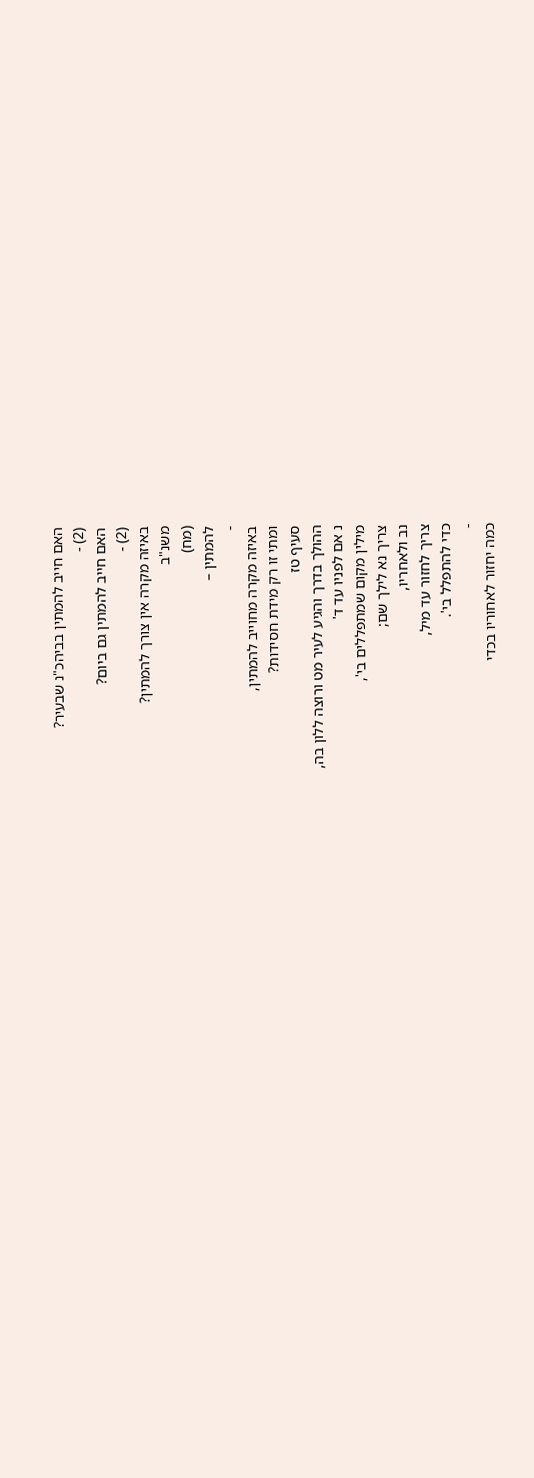האם חייב להמתין בביהכ"נ שבעיר?
(2) -
האם חייב להמתין גם ביום?
(2) -
באיזה מקרה אין צורך להמתין?
משנ"ב
(מח)
להמתין –
-
באיזה מקרה מחוייב להמתין,
ומתי זו רק מידת חסידות?
סעיף טז
ההולך בדרך והגיע לעיר מט ורוצה ללון בה,
נ אם לפניו עד ד'
מילין מקום שמתפללים בי',
צריך נא לילך שם;
נב ולאחריו,
צריך לחזור עד מיל,
כדי להתפלל בי'.
-
כמה יחזור לאחוריו בכדי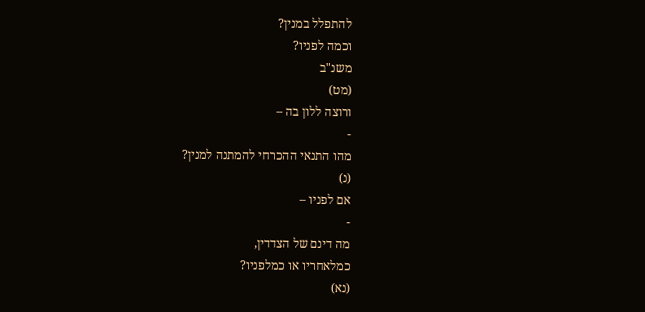להתפלל במנין?
וכמה לפניו?
משנ"ב
(מט)
ורוצה ללון בה –
-
מהו התנאי ההכרחי להמתנה למנין?
(נ)
אם לפניו –
-
מה דינם של הצדדין,
כמלאחריו או כמלפניו?
(נא)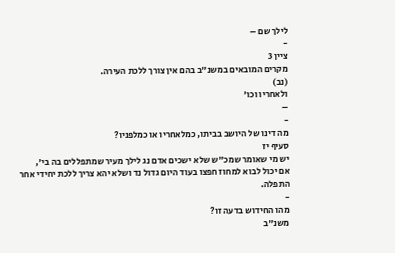לילך שם –
-
ציין 3
מקרים המובאים במשנ"ב בהם אין צורך ללכת העירה.
(נב)
ולאחריו וכו'
–
-
מה דינו של היושב בביתו, כמלאחריו או כמלפניו?
סעיף יז
יש מי שאומר שמכ"ש שלא ישכים אדם נג לילך מעיר שמתפללים בה בי',
אם יכול לבוא למחוז חפצו בעוד היום גדול נד ושלא יהא צריך ללכת יחידי אחר התפלה.
-
מהו החידוש בדעה זו?
משנ"ב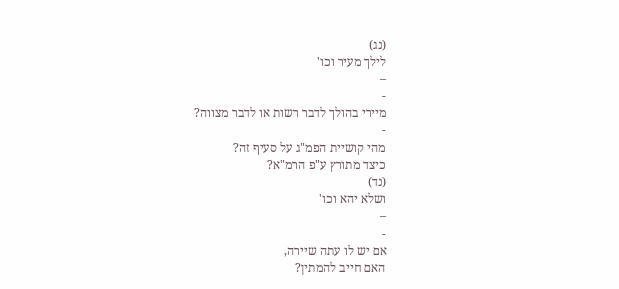(נג)
לילך מעיר וכו'
–
-
מיירי בהולך לדבר רשות או לדבר מצווה?
-
מהי קושיית הפמ"ג על סעיף זה?
כיצד מתורץ ע"פ הרמ"א?
(נד)
ושלא יהא וכו'
–
-
אם יש לו עתה שיירה,
האם חייב להמתין?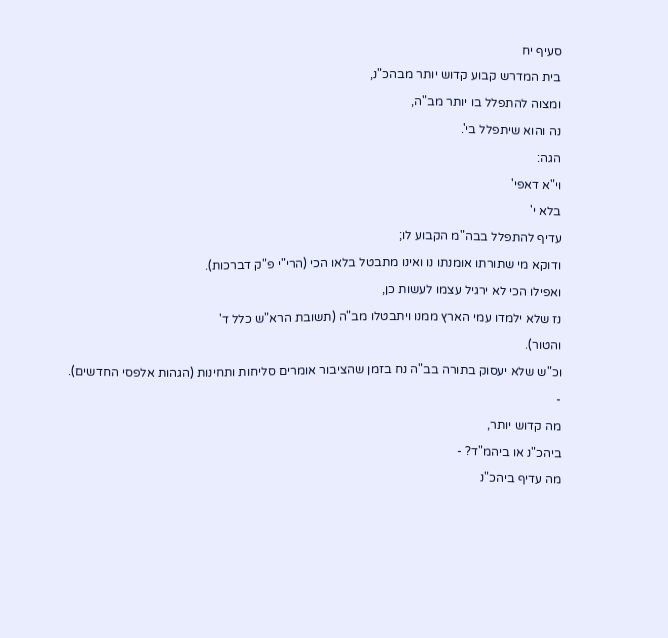סעיף יח
בית המדרש קבוע קדוש יותר מבהכ"נ,
ומצוה להתפלל בו יותר מב"ה,
נה והוא שיתפלל בי'.
הגה:
וי"א דאפי'
בלא י'
עדיף להתפלל בבה"מ הקבוע לו;
ודוקא מי שתורתו אומנתו נו ואינו מתבטל בלאו הכי (הרי"י פ"ק דברכות).
ואפילו הכי לא ירגיל עצמו לעשות כן,
נז שלא ילמדו עמי הארץ ממנו ויתבטלו מב"ה (תשובת הרא"ש כלל ד'
והטור).
וכ"ש שלא יעסוק בתורה בב"ה נח בזמן שהציבור אומרים סליחות ותחינות (הגהות אלפסי החדשים).
-
מה קדוש יותר,
ביהכ"נ או ביהמ"ד? -
מה עדיף ביהכ"נ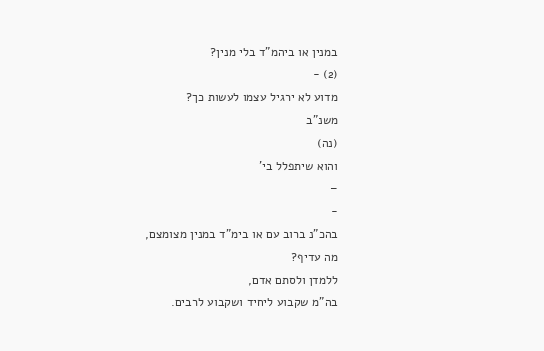במנין או ביהמ"ד בלי מנין?
(2) -
מדוע לא ירגיל עצמו לעשות כך?
משנ"ב
(נה)
והוא שיתפלל בי'
–
-
בהכ"נ ברוב עם או בימ"ד במנין מצומצם,
מה עדיף?
ללמדן ולסתם אדם,
בה"מ שקבוע ליחיד ושקבוע לרבים.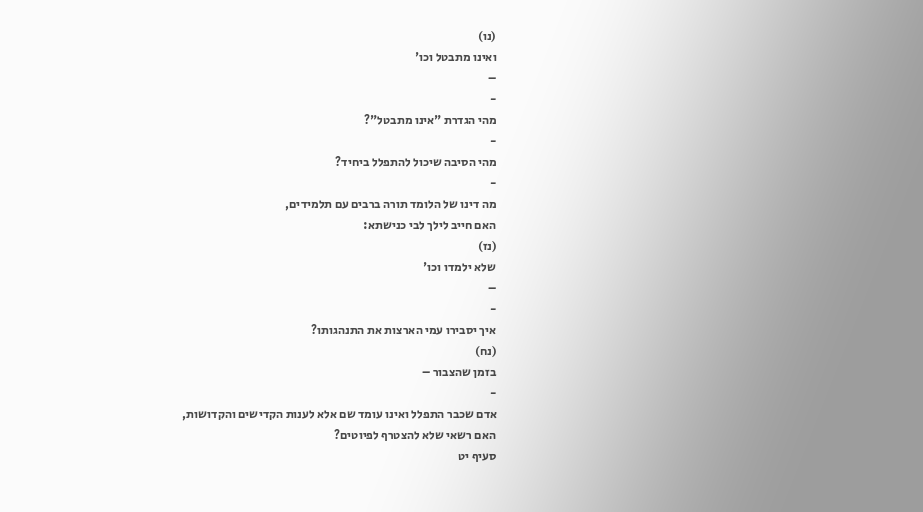(נו)
ואינו מתבטל וכו'
–
-
מהי הגדרת "אינו מתבטל"?
-
מהי הסיבה שיכול להתפלל ביחיד?
-
מה דינו של הלומד תורה ברבים עם תלמידים,
האם חייב לילך לבי כנישתא:
(נז)
שלא ילמדו וכו'
–
-
איך יסבירו עמי הארצות את התנהגותו?
(נח)
בזמן שהצבור –
-
אדם שכבר התפלל ואינו עומד שם אלא לענות הקדישים והקדושות,
האם רשאי שלא להצטרף לפיוטים?
סעיף יט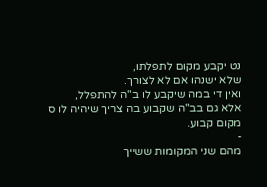נט יקבע מקום לתפלתו,
שלא ישנהו אם לא לצורך.
ואין די במה שיקבע לו ב"ה להתפלל,
אלא גם בב"ה שקבוע בה צריך שיהיה לו ס מקום קבוע.
-
מהם שני המקומות ששייך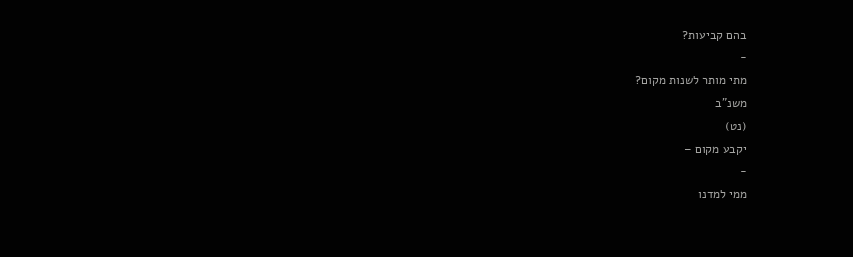בהם קביעות?
-
מתי מותר לשנות מקום?
משנ"ב
(נט)
יקבע מקום –
-
ממי למדנו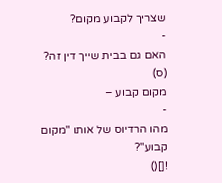שצריך לקבוע מקום?
-
האם גם בבית שייך דין זה?
(ס)
מקום קבוע –
-
מהו הרדיוס של אותו "מקום קבוע"?
![]()